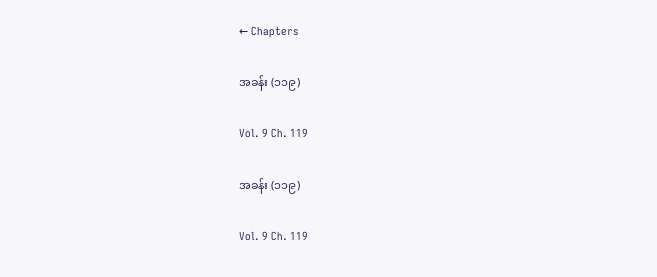← Chapters

အခန်း (၁၁၉)

Vol. 9 Ch. 119

အခန်း (၁၁၉)

Vol. 9 Ch. 119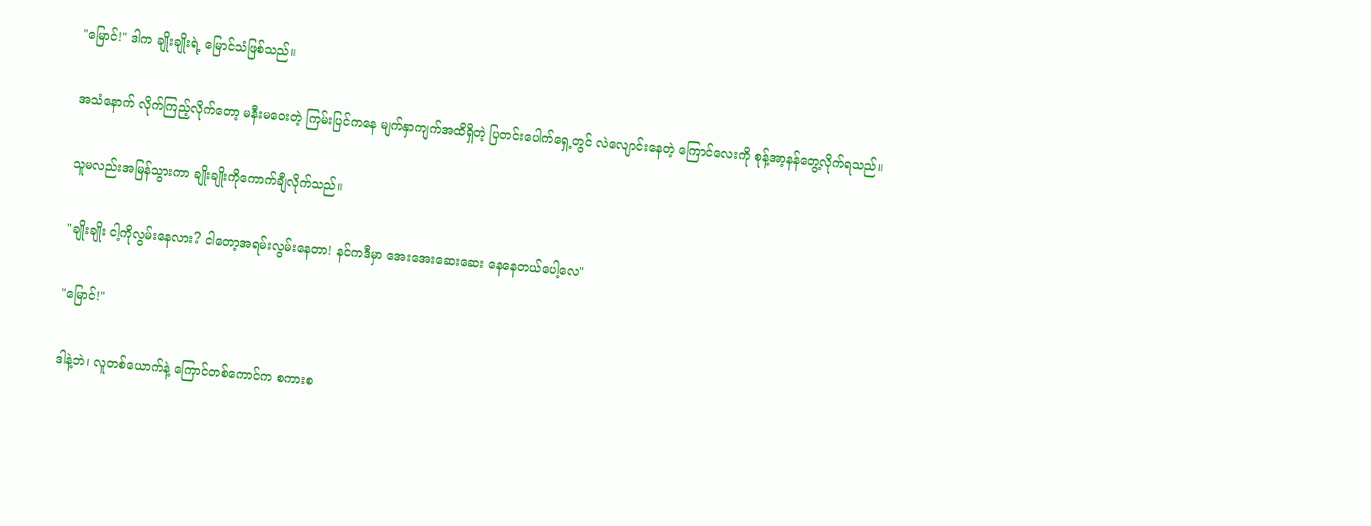"မြောင်!" ဒါက ချိုးချိုးရဲ့ မြောင်သံဖြစ်သည်။

အသံနောက် လိုက်ကြည့်လိုက်တော့ မနီးမဝေးတဲ့ ကြမ်းပြင်ကနေ မျက်နှာကျက်အထိရှိတဲ့ ပြတင်းပေါက်ရှေ့တွင် လဲလျောင်းနေတဲ့ ကြောင်လေးကို စုန့်အာ့နန်တွေ့လိုက်ရသည်။

သူမလည်းအမြန်သွားကာ ချိုးချိုးကိုကောက်ချီလိုက်သည်။

"ချိုးချိုး ငါ့ကိုလွမ်းနေလား? ငါတော့အရမ်းလွမ်းနေတာ! နင်ကဒီမှာ အေးအေးဆေးဆေး နေနေ‌တယ်ပေါ့လေ"

"မြောင်!"

ဒါနဲ့ဘဲ၊ လူတစ်ယောက်နဲ့ ကြောင်တစ်ကောင်က စကားစ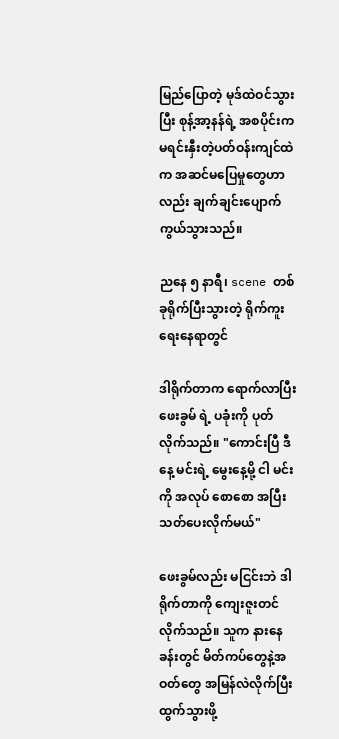မြည်ပြောတဲ့ မုဒ်ထဲဝင်သွားပြီး စုန့်အာ့နန်ရဲ့ အစပိုင်းက မရင်းနှီးတဲ့ပတ်ဝန်းကျင်ထဲက အဆင်မပြေမှုတွေဟာလည်း ချက်ချင်းပျောက်ကွယ်သွားသည်။

ညနေ ၅ နာရီ၊ scene တစ်ခုရိုက်ပြီးသွားတဲ့ ရိုက်ကူးရေးနေရာတွင်

ဒါရိုက်တာက ရောက်လာပြီး ဖေးခွမ် ရဲ့ ပခုံးကို ပုတ်လိုက်သည်။ "ကောင်းပြီ ဒီနေ့ မင်းရဲ့ မွေးနေ့မို့ ငါ မင်းကို အလုပ် စောစော အပြီးသတ်ပေးလိုက်မယ်"

ဖေးခွမ်လည်း မငြင်းဘဲ ဒါရိုက်တာကို ကျေးဇူးတင်လိုက်သည်။ သူက နားနေခန်းတွင် မိတ်ကပ်တွေနဲ့အဝတ်တွေ အမြန်လဲလိုက်ပြီး ထွက်သွားဖို့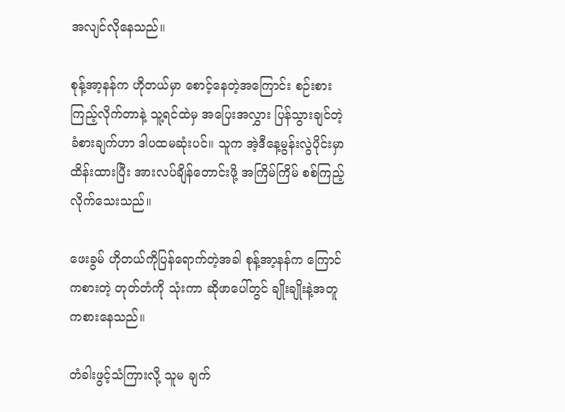အလျင်လိုနေသည်။

စုန့်အာ့နန်က ဟိုတယ်မှာ စောင့်နေတဲ့အကြောင်း စဉ်းစားကြည့်လိုက်တာနဲ့ သူ့ရင်ထဲမှ အပြေးအလွှား ပြန်သွားချင်တဲ့ ခံစားချက်ဟာ ဒါပထမဆုံးပင်။ သူက အဲ့ဒီနေ့မွန်းလွဲပိုင်းမှာ ထိန်းထားပြီး အားလပ်ချိန်တောင်းဖို့ အကြိမ်ကြိမ် စစ်ကြည့်လိုက်သေးသည်။

ဖေးခွမ် ဟိုတယ်ကိုပြန်ရောက်တဲ့အခါ စုန့်အာ့နန်က ကြောင်ကစားတဲ့ တုတ်တံကို သုံးကာ ဆိုဖာပေါ်တွင် ချိုးချိုးနဲ့အတူကစားနေသည်။

တံခါးဖွင့်သံကြားလို့ သူမ ချက်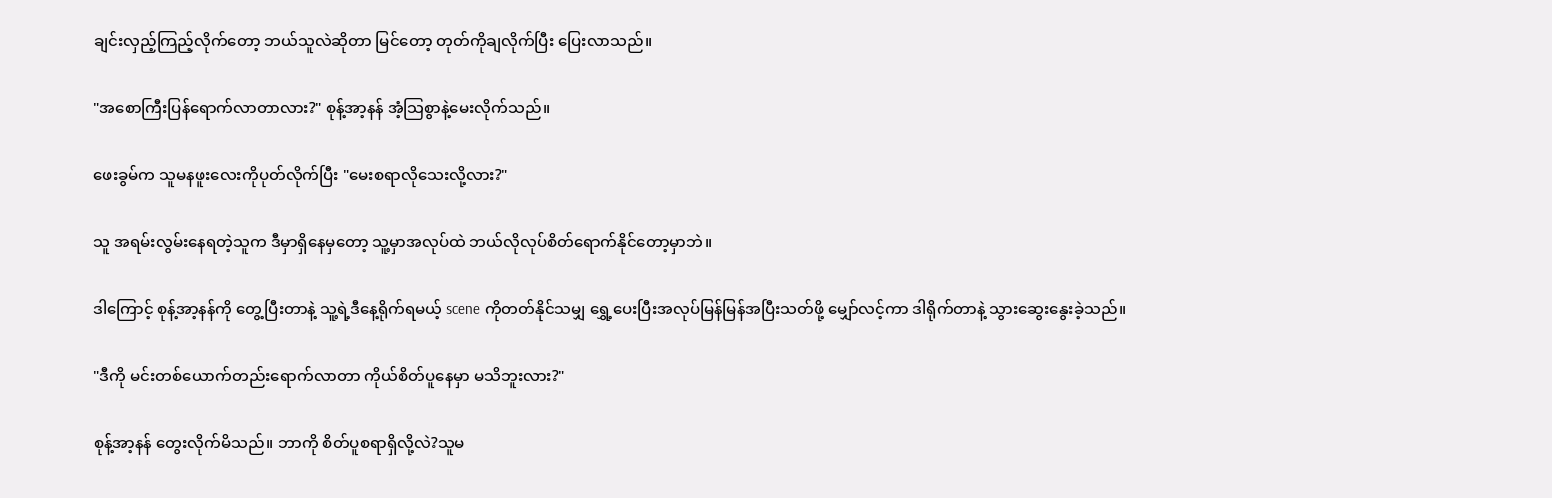ချင်းလှည့်ကြည့်လိုက်တော့ ဘယ်သူလဲဆိုတာ မြင်တော့ တုတ်ကိုချလိုက်ပြီး ပြေးလာသည်။

"အစောကြီးပြန်ရောက်လာတာလား?" စုန့်အာ့နန် အံ့သြစွာနဲ့မေးလိုက်သည်။

ဖေးခွမ်က သူမနဖူးလေးကိုပုတ်လိုက်ပြီး "မေးစရာလိုသေးလို့လား?"

သူ အရမ်းလွမ်းနေရတဲ့သူက ဒီမှာရှိနေမှတော့ သူ့မှာအလုပ်ထဲ ဘယ်လိုလုပ်စိတ်ရောက်နိုင်တော့မှာဘဲ။

ဒါကြောင့် စုန့်အာ့နန်ကို တွေ့ပြီးတာနဲ့ သူ့ရဲ့ဒီနေ့ရိုက်ရမယ့် scene ကိုတတ်နိုင်သမျှ ရွှေ့ပေးပြီးအလုပ်မြန်မြန်အပြီးသတ်ဖို့ မျှော်လင့်ကာ ဒါရိုက်တာနဲ့ သွားဆွေးနွေးခဲ့သည်။

"ဒီကို မင်းတစ်ယောက်တည်းရောက်လာတာ ကိုယ်စိတ်ပူနေမှာ မသိဘူးလား?"

စုန့်အာ့နန် တွေးလိုက်မိသည်။ ဘာကို စိတ်ပူစရာရှိလို့လဲ?သူမ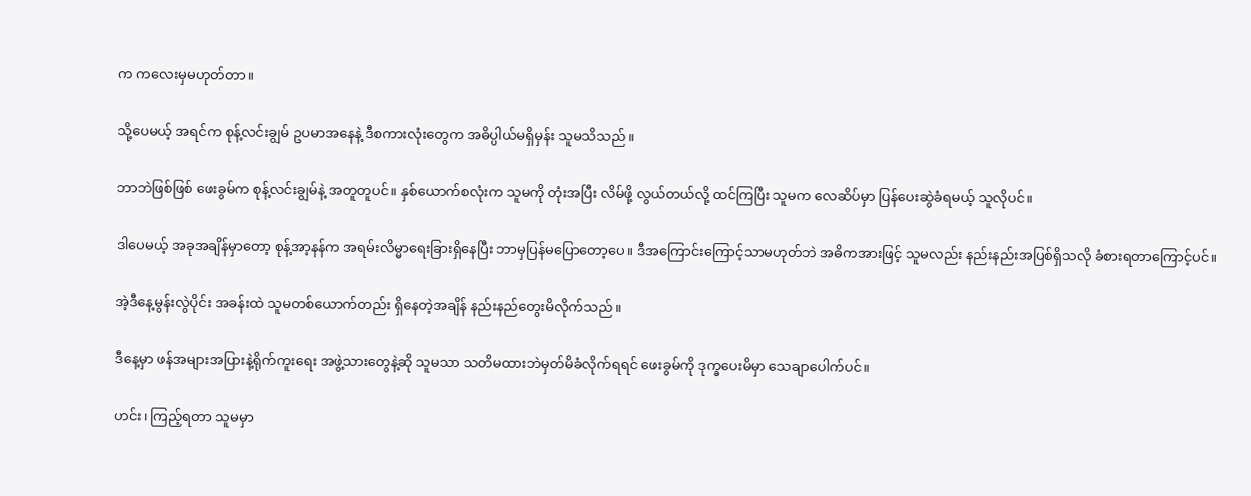က ကလေးမှမဟုတ်တာ။

သို့ပေမယ့် အရင်က စုန့်လင်းချွမ် ဥပမာအနေနဲ့ ဒီစကားလုံးတွေက အဓိပ္ပါယ်မရှိမှန်း သူမသိသည်။

ဘာဘဲဖြစ်ဖြစ် ဖေးခွမ်က စုန့်လင်းချွမ်နဲ့ အတူတူပင်။ နှစ်ယောက်စလုံးက သူမကို တုံးအပြီး လိမ်ဖို့ လွယ်တယ်လို့ ထင်ကြပြီး သူမက လေဆိပ်မှာ ပြန်ပေးဆွဲခံရမယ့် သူလိုပင်။

ဒါပေမယ့် အခုအချိန်မှာတော့ စုန့်အာ့နန်က အရမ်းလိမ္မာရေးခြားရှိနေပြီး ဘာမှပြန်မပြော‌တော့ပေ။ ဒီအကြောင်းကြောင့်သာမဟုတ်ဘဲ အဓိကအားဖြင့် သူမလည်း နည်းနည်းအပြစ်ရှိသလို ခံစားရတာကြောင့်ပင်။

အဲ့ဒီနေ့မွန်းလွဲပိုင်း အခန်းထဲ သူမတစ်ယောက်တည်း ရှိနေတဲ့အချိန် နည်းနည်တွေးမိလိုက်သည်။

ဒီနေ့မှာ ဖန်အများအပြားနဲ့ရိုက်ကူးရေး အဖွဲ့သားတွေနဲ့ဆို သူမသာ သတိမထားဘဲမှတ်မိခံလိုက်ရရင် ဖေးခွမ်ကို ဒုက္ခပေးမိမှာ သေချာပေါက်ပင်။

ဟင်း၊ ကြည့်ရတာ သူမမှာ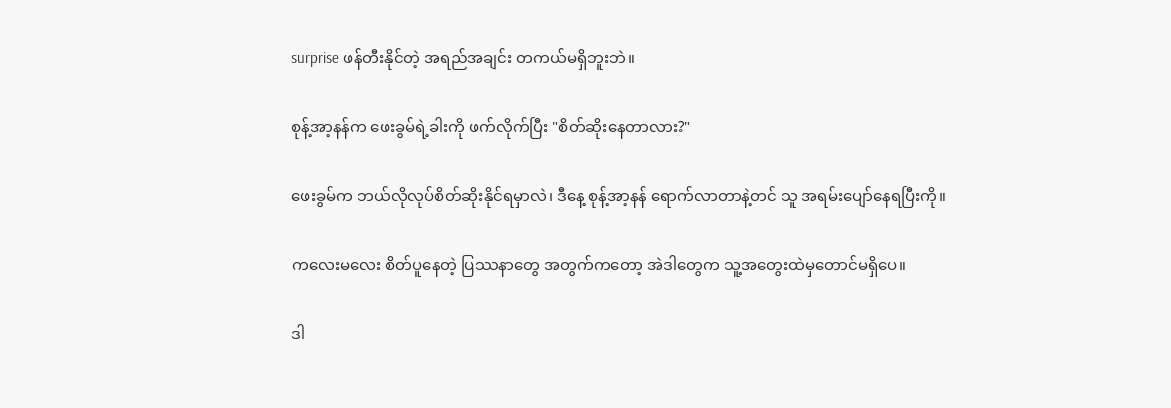surprise ဖန်တီးနိုင်တဲ့ အရည်အချင်း တကယ်မရှိဘူးဘဲ။

စုန့်အာ့နန်က ဖေးခွမ်ရဲ့ခါးကို ဖက်လိုက်ပြီး "စိတ်ဆိုးနေတာလား?"

ဖေးခွမ်က ဘယ်လိုလုပ်စိတ်ဆိုးနိုင်ရမှာလဲ၊ ဒီနေ့ စုန့်အာ့နန် ရောက်လာတာနဲ့တင် သူ အရမ်းပျော်နေရပြီးကို။

ကလေးမလေး စိတ်ပူနေတဲ့ ပြဿနာတွေ အတွက်ကတော့ အဲဒါတွေက သူ့အတွေးထဲမှတောင်မရှိပေ။

ဒါ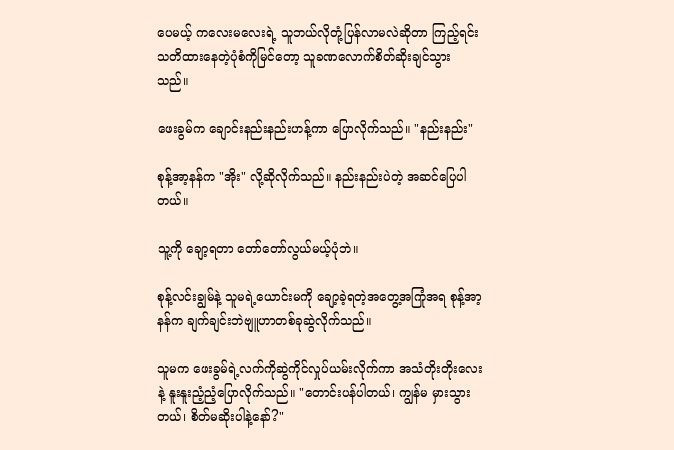ပေမယ့် ကလေးမလေးရဲ့ သူဘယ်လိုတုံ့ပြန်လာမလဲဆိုတာ ကြည့်ရင်း သတိထားနေတဲ့ပုံစံကိုမြင်တော့ သူခဏလောက်စိတ်ဆိုးချင်သွားသည်။

ဖေးခွမ်က ချောင်းနည်းနည်းဟန့်ကာ ပြောလိုက်သည်။ "နည်းနည်း"

စုန့်အာ့နန်က "အိုး" လို့ဆိုလိုက်သည်။ နည်းနည်းပဲတဲ့ အဆင်ပြေပါတယ်။

သူ့ကို ချော့ရတာ တော်တော်လွယ်မယ့်ပုံဘဲ။

စုန့်လင်းချွမ်နဲ့ သူမရဲ့ယောင်းမကို ချော့ခဲ့ရတဲ့အတွေ့အကြုံအရ စုန့်အာ့နန်က ချက်ချင်းဘဲဗျူဟာတစ်ခုဆွဲလိုက်သည်။

သူမက ဖေးခွမ်ရဲ့လက်ကိုဆွဲကိုင်လှုပ်ယမ်းလိုက်ကာ အသံတိုးတိုးလေးနဲ့ နူးနူးညံ့ညံ့ပြောလိုက်သည်။ "တောင်းပန်ပါတယ်၊ ကျွန်မ မှားသွားတယ်၊ စိတ်မဆိုးပါနဲ့နော်?"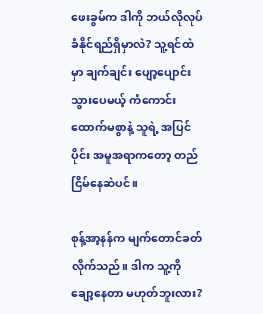ဖေးခွမ်က ဒါကို ဘယ်လိုလုပ် ခံနိုင်ရည်ရှိမှာလဲ? သူ့ရင်ထဲမှာ ချက်ချင်း ပျော့ပျောင်းသွားပေမယ့် ကံကောင်းထောက်မစွာနဲ့ သူရဲ့ အပြင်ပိုင်း အမူအရာကတော့ တည်ငြိမ်နေဆဲပင်။

စုန့်အာ့နန်က မျက်တောင်ခတ်လိုက်သည်။ ဒါက သူ့ကို ချော့နေတာ မဟုတ်ဘူးလား?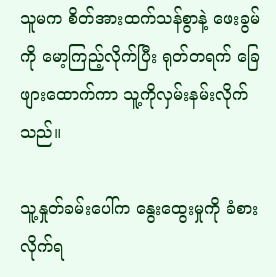သူမက စိတ်အားထက်သန်စွာနဲ့ ဖေးခွမ်ကို မော့ကြည့်လိုက်ပြီး ရုတ်တရက် ခြေဖျားထောက်ကာ သူ့ကိုလှမ်းနမ်းလိုက်သည်။

သူ့နှုတ်ခမ်းပေါ်က နွေးထွေးမှုကို ခံစားလိုက်ရ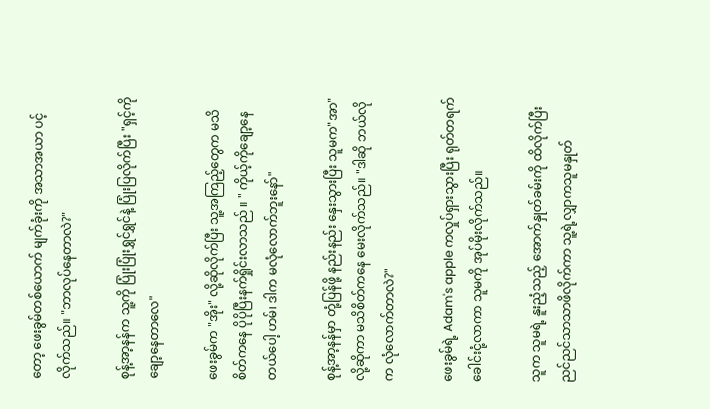တော့ ဖေးခွမ်တစ်ယောက် မျက်ခုံးကို အသာအယာ ပင့်လိုက်သည်။ "ဘာလုပ်နေတာလဲ?"

စုန့်အာ့နန်က သူ့ကို ပြုံးပြုံးရွှင်ရွှင်နဲ့ ပြုံးပြလိုက်ပြီး "ရှင့်ကိုချော့နေတာလေ"

ဖေးခွမ်က "အိုး" လို့ဆိုလိုက်ပြီး သူ့အကြည့်တွေက မသိစိတ်ကနေ ပိုပိုပြီးနက်ရှိုင်းလာသည် ။ " ကိုယ့်ကိုချော့နေတယ်ပေါ့ ဟမ်၊ ဒါက မလုံလောက်ဘူးနော်"

စုန့်အာ့နန်မှာ တုံ့ပြန်ဖို့ နည်းနည်း နှေးသွားပြီး သူမက"အာ" လို့ဆိုကာ မသိစိတ်ကနေ မေးလိုက်သည်။ "ဒါဆို ဘယ်လိုက လုံလောက်တာလဲ?"

ဖေးခွမ်ရဲ့ Adam's apple ကလှုပ်ရှားသွားပြီး ရုတ်တရက်ခေါင်းငုံ့လာကာ သူမကို အုပ်မိုးလိုက်သည်။

သူက သူမရဲ့ နူးညံ့သည့် အောက်နှုတ်ခမ်းကို ထိလိုက်ပြီး ညင်ညင်သာသာဖိလိုက်ကာ သူ့ရဲ့လျှာကသူမနှုတ်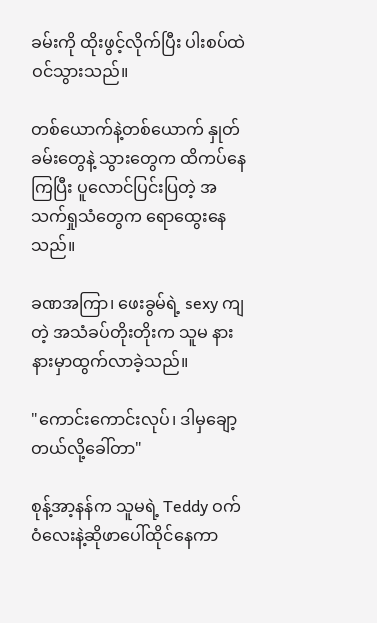ခမ်းကို ထိုးဖွင့်လိုက်ပြီး ပါးစပ်ထဲဝင်သွားသည်။

တစ်ယောက်နဲ့တစ်ယောက် နှုတ်ခမ်းတွေနဲ့ သွားတွေက ထိကပ်နေကြပြီး ပူလောင်ပြင်းပြတဲ့ အသက်ရှုသံတွေက ရောထွေးနေသည်။

ခဏအကြာ၊ ဖေးခွမ်ရဲ့ sexy ကျတဲ့ အသံခပ်တိုးတိုးက သူမ နားနားမှာထွက်လာခဲ့သည်။

"ကောင်းကောင်းလုပ်၊ ဒါမှချော့တယ်လို့ခေါ်တာ"

စုန့်အာ့နန်က သူမရဲ့ Teddy ဝက်ဝံလေးနဲ့ဆိုဖာပေါ်ထိုင်နေကာ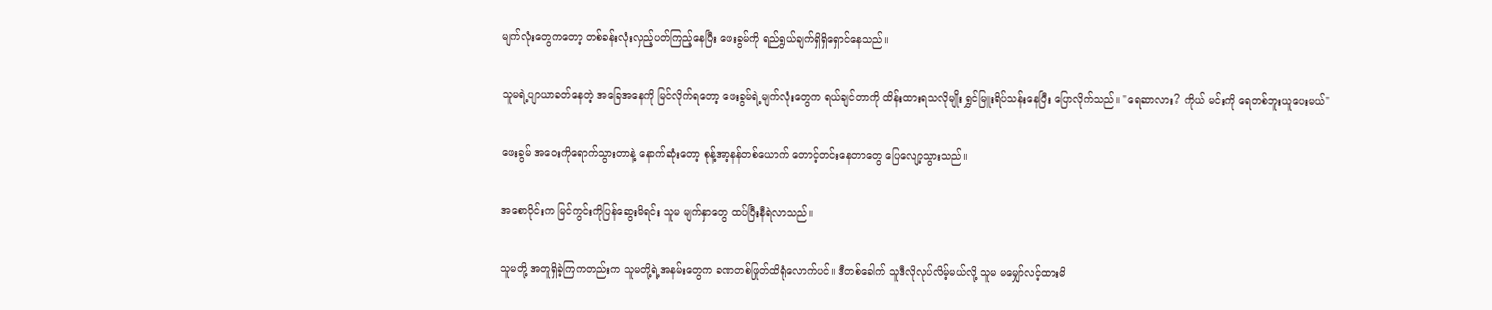မျက်လုံးတွေကတော့ တစ်ခန်းလုံးလှည့်ပတ်ကြည့်နေပြီး ဖေးခွမ်ကို ရည်ရွယ်ချက်ရှိရှိရှောင်နေသည်။

သူမရဲ့ပျာယာခတ်နေတဲ့ အခြေအနေကို မြင်လိုက်ရတော့ ဖေးခွမ်ရဲ့မျက်လုံးတွေက ရယ်ချင်တာကို ထိန်းထားရသလိုမျိုး ရွှင်မြူးရိပ်သန်းနေပြီး ပြောလိုက်သည်။ "ရေဆာလား? ကိုယ် မင်းကို ရေတစ်ဘူးယူပေးမယ်"

ဖေးခွမ် အဝေးကိုရောက်သွားတာနဲ့ နောက်ဆုံးတော့ စုန့်အာ့နန်တစ်ယောက် တောင့်တင်းနေတာတွေ ပြေလျော့သွားသည်။

အစောပိုင်းက မြင်ကွင်းကိုပြန်ဆွေးမိရင်း သူမ မျက်နှာတွေ ထပ်ပြီးနီရဲလာသည်။

သူမတို့ အတူရှိခဲ့ကြကတည်းက သူမတို့ရဲ့အနမ်းတွေက ခဏတစ်ဖြုတ်ထိရုံလောက်ပင်။ ဒီတစ်ခေါက် သူဒီလိုလုပ်လိမ့်မယ်လို့ သူမ မမျှော်လင့်ထားမိ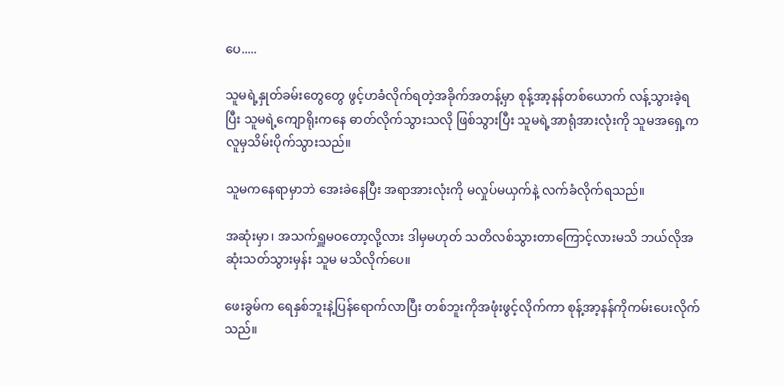ပေ.....

သူမရဲ့နှုတ်ခမ်းတွေတွေ ဖွင့်ဟခံလိုက်ရတဲ့အခိုက်အတန့်မှာ စုန့်အာ့နန်တစ်ယောက် လန့်သွားခဲ့ရပြီး သူမရဲ့ကျောရိုးကနေ ဓာတ်လိုက်သွားသလို ဖြစ်သွားပြီး သူမရဲ့အာရုံအားလုံးကို သူမအရှေ့က လူမှသိမ်းပိုက်သွားသည်။

သူမကနေရာမှာဘဲ အေးခဲနေပြီး အရာအားလုံးကို မလှုပ်မယှက်နဲ့ လက်ခံလိုက်ရသည်။

အဆုံးမှာ၊ အသက်ရှူမဝတော့လို့လား ဒါမှမဟုတ် သတိလစ်သွားတာကြောင့်လားမသိ ဘယ်လိုအဆုံးသတ်သွားမှန်း သူမ မသိလိုက်ပေ။

ဖေးခွမ်က ရေနှစ်ဘူးနဲ့ပြန်ရောက်လာပြီး တစ်ဘူးကိုအဖုံးဖွင့်လိုက်ကာ စုန့်အာ့နန်ကိုကမ်းပေးလိုက်သည်။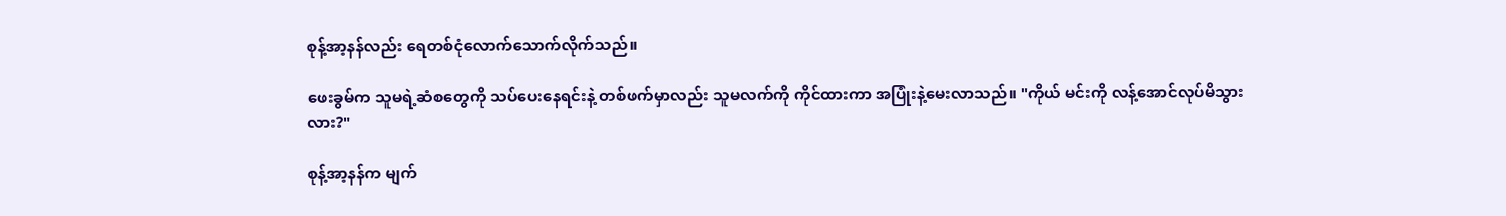စုန့်အာ့နန်လည်း ရေတစ်ငုံလောက်သောက်လိုက်သည်။

ဖေးခွမ်က သူမရဲ့ဆံစတွေကို သပ်ပေးနေရင်းနဲ့ တစ်ဖက်မှာလည်း သူမလက်ကို ကိုင်ထားကာ အပြုံးနဲ့မေးလာသည်။ "ကိုယ် မင်းကို လန့်အောင်လုပ်မိသွားလား?"

စုန့်အာ့နန်က မျက်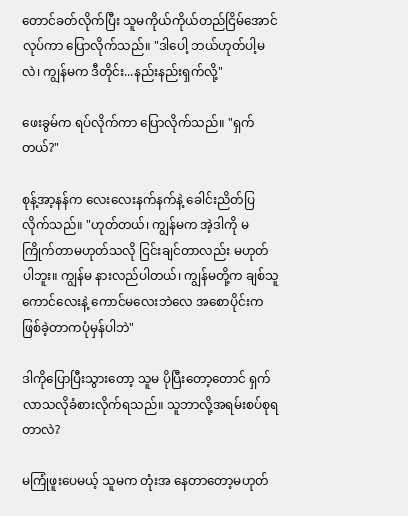တောင်ခတ်လိုက်ပြီး သူမကိုယ်ကိုယ်တည်ငြိမ်အောင်လုပ်ကာ ပြောလိုက်သည်။ "ဒါပေါ့ ဘယ်ဟုတ်ပါ့မလဲ၊ ကျွန်မက ဒီတိုင်း...နည်းနည်းရှက်လို့"

ဖေးခွမ်က ရပ်လိုက်ကာ ပြောလိုက်သည်။ "ရှက်တယ်?"

စုန့်အာ့နန်က လေးလေးနက်နက်နဲ့ ခေါင်းညိတ်ပြလိုက်သည်။ "ဟုတ်တယ်၊ ကျွန်မက အဲ့ဒါကို မကြိုက်တာမဟုတ်သလို ငြင်းချင်တာလည်း မဟုတ်ပါဘူး။ ကျွန်မ နားလည်ပါတယ်၊ ကျွန်မတို့က ချစ်သူကောင်လေးနဲ့ ကောင်မလေးဘဲလေ အစောပိုင်းက ဖြစ်ခဲ့တာကပုံမှန်ပါဘဲ"

ဒါကိုပြောပြီးသွားတော့ သူမ ပိုပြီးတော့တောင် ရှက်လာသလိုခံစားလိုက်ရသည်။ သူဘာလို့အရမ်းစပ်စုရတာလဲ?

မကြုံဖူးပေမယ့် သူမက တုံးအ နေတာတော့မဟုတ်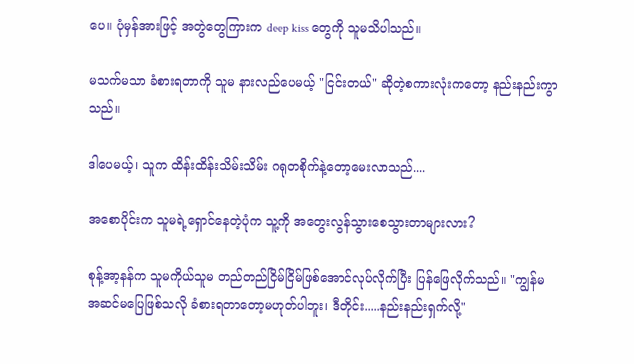ပေ။ ပုံမှန်အားဖြင့် အတွဲတွေကြားက deep kiss တွေကို သူမသိပါသည်။

မသက်မသာ ခံစားရတာကို သူမ နားလည်ပေမယ့် "ငြင်းတယ်" ဆိုတဲ့စကားလုံးကတော့ နည်းနည်းကွာသည်။

ဒါပေမယ့်၊ သူက ထိန်းထိန်းသိမ်းသိမ်း ဂရုတစိုက်နဲ့တော့မေးလာသည်....

အစောပိုင်းက သူမရဲ့ရှောင်နေတဲ့ပုံက သူ့ကို အတွေးလွန်သွားစေသွားတာများလား?

စုန့်အာ့နန်က သူမကိုယ်သူမ တည်တည်ငြိမ်ငြိမ်ဖြစ်အောင်လုပ်လိုက်ပြီး ပြန်ဖြေလိုက်သည်။ "ကျွန်မအဆင်မပြေဖြစ်သလို ခံစားရတာတော့မဟုတ်ပါဘူး၊ ဒီတိုင်း.....နည်းနည်းရှက်လို့"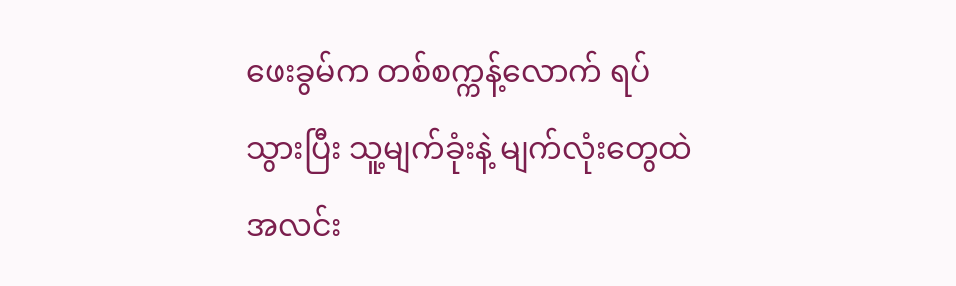ဖေးခွမ်က တစ်စက္ကန့်လောက် ရပ်သွားပြီး သူ့မျက်ခုံးနဲ့ မျက်လုံးတွေထဲ အလင်း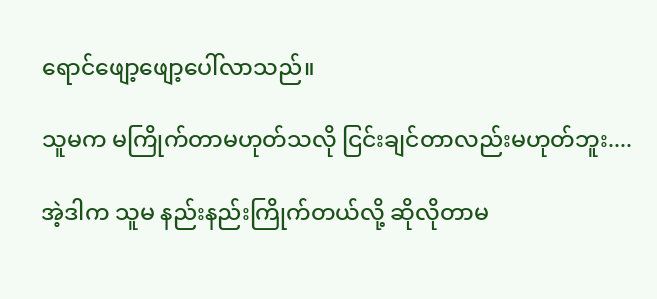ရောင်ဖျော့ဖျော့ပေါ်လာသည်။

သူမက မကြိုက်တာမဟုတ်သလို ငြင်းချင်တာလည်းမဟုတ်ဘူး....

အဲ့ဒါက သူမ နည်းနည်းကြိုက်တယ်လို့ ဆိုလိုတာမ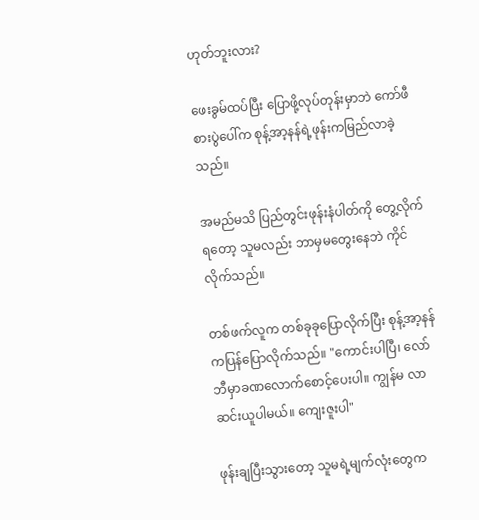ဟုတ်ဘူးလား?

ဖေးခွမ်ထပ်ပြီး ပြောဖို့လုပ်တုန်းမှာဘဲ ကော်ဖီစားပွဲပေါ်က စုန့်အာ့နန်ရဲ့ဖုန်းကမြည်လာခဲ့သည်။

အမည်မသိ ပြည်တွင်းဖုန်းနံပါတ်ကို တွေ့လိုက်ရတော့ သူမလည်း ဘာမှမတွေးနေဘဲ ကိုင်လိုက်သည်။

တစ်ဖက်လူက တစ်ခုခုပြောလိုက်ပြီး စုန့်အာ့နန်ကပြန်ပြောလိုက်သည်။ "ကောင်းပါပြီ၊ လော်ဘီမှာခဏလောက်စောင့်ပေးပါ။ ကျွန်မ လာဆင်းယူပါမယ်။ ကျေးဇူးပါ"

ဖုန်းချပြီးသွားတော့ သူမရဲ့မျက်လုံးတွေက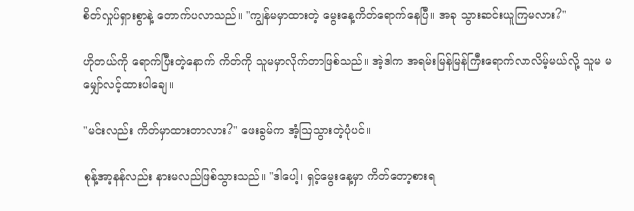စိတ်လှုပ်ရှားစွာနဲ့ တောက်ပလာသည်။ "ကျွန်မမှာထားတဲ့ မွေးနေ့ကိတ်ရောက်နေပြီ။ အခု သွားဆင်းယူကြမလား?"

ဟိုတယ်ကို ရောက်ပြီးတဲ့နောက် ကိတ်ကို သူမမှာလိုက်တာဖြစ်သည်။ အဲ့ဒါက အရမ်းမြန်မြန်ကြီးရောက်လာလိမ့်မယ်လို့ သူမ မမျှော်လင့်ထားပါချေ။

"မင်းလည်း ကိတ်မှာထားတာလား?" ဖေးခွမ်က အံ့ဩသွားတဲ့ပုံပင်။

စုန့်အာ့နန်လည်း နားမလည်ဖြစ်သွားသည်။ "ဒါပေါ့၊ ရှင့်မွေးနေ့မှာ ကိတ်တော့စားရ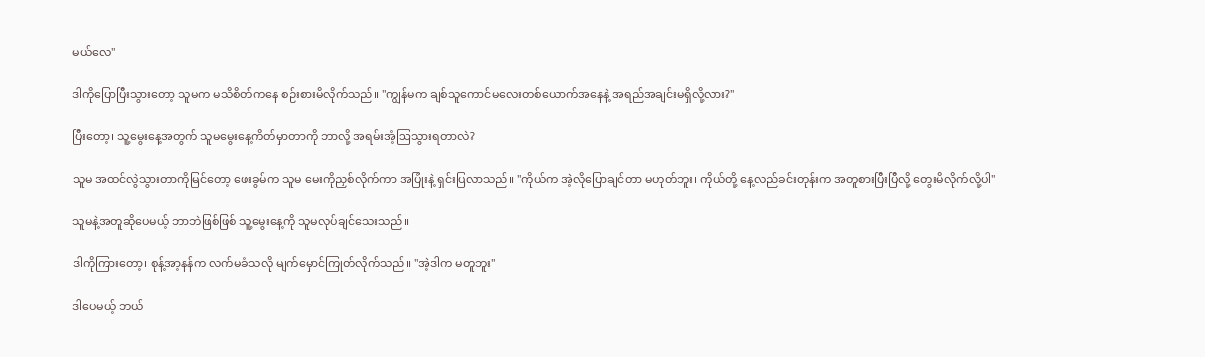မယ်လေ"

ဒါကိုပြောပြီးသွားတော့ သူမက မသိစိတ်ကနေ စဉ်းစားမိလိုက်သည်။ "ကျွန်မက ချစ်သူကောင်မလေးတစ်ယောက်အနေနဲ့ အရည်အချင်းမရှိလို့လား?"

ပြီးတော့၊ သူ့မွေးနေ့အတွက် သူမမွေးနေ့ကိတ်မှာတာကို ဘာလို့ အရမ်းအံ့ဩသွားရတာလဲ?

သူမ အထင်လွဲသွားတာကိုမြင်တော့ ဖေးခွမ်က သူမ မေးကိုညှစ်လိုက်ကာ အပြုံးနဲ့ ရှင်းပြလာသည်။ "ကိုယ်က အဲ့လိုပြောချင်တာ မဟုတ်ဘူး၊ ကိုယ်တို့ နေ့လည်ခင်းတုန်းက အတူစားပြီးပြီလို့ တွေးမိလိုက်လို့ပါ"

သူမနဲ့အတူဆိုပေမယ့် ဘာဘဲဖြစ်ဖြစ် သူ့မွေးနေ့ကို သူမလုပ်ချင်သေးသည်။

ဒါကိုကြားတော့၊ စုန့်အာ့နန်က လက်မခံသလို မျက်မှောင်ကြုတ်လိုက်သည်။ "အဲ့ဒါက မတူဘူး"

ဒါပေမယ့် ဘယ်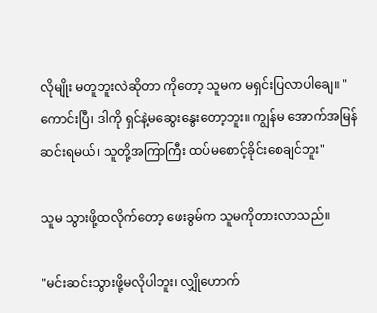လိုမျိုး မတူဘူးလဲဆိုတာ ကို‌တော့ သူမက မရှင်းပြလာပါချေ။ "ကောင်းပြီ၊ ဒါကို ရှင်နဲ့မဆွေးနွေးတော့ဘူး။ ကျွန်မ အောက်အမြန်ဆင်းရမယ်၊ သူတို့အကြာကြီး ထပ်မစောင့်ခိုင်းစေချင်ဘူး"

သူမ သွားဖို့ထလိုက်တော့ ဖေးခွမ်က သူမကိုတားလာသည်။

"မင်းဆင်းသွားဖို့မလိုပါဘူး၊ လျှိုဟောက်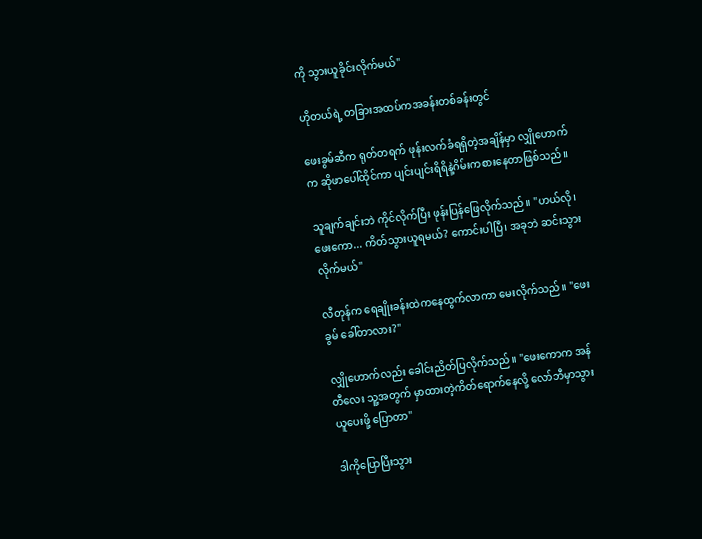ကို သွားယူခိုင်းလိုက်မယ်"

ဟိုတယ်ရဲ့ တခြားအထပ်ကအခန်းတစ်ခန်းတွင်

ဖေးခွမ်ဆီက ရုတ်တရက် ဖုန်းလက်ခံရရှိတဲ့အချိန်မှာ လျှိုဟောက်က ဆိုဖာပေါ်ထိုင်ကာ ပျင်းပျင်းရိရိနဲ့ဂိမ်းကစားနေတာဖြစ်သည်။

သူချက်ချင်းဘဲ ကိုင်လိုက်ပြီး ဖုန်းပြန်ဖြေလိုက်သည်။ "ဟယ်လို၊ ဖေးကော... ကိတ်သွားယူရမယ်? ကောင်းပါပြီ၊ အခုဘဲ ဆင်းသွားလိုက်မယ်"

လီတုန်က ရေချိုးခန်းထဲကနေထွက်လာကာ မေးလိုက်သည်။ "ဖေးခွမ် ခေါ်တာလား?"

လျှိုဟောက်လည်း ခေါင်းညိတ်ပြလိုက်သည်။ "ဖေးကောက အန်တီလေး သူ့အတွက် မှာထားတဲ့ကိတ်ရောက်နေလို့ လော်ဘီမှာသွားယူပေးဖို့ ပြောတာ"

ဒါကိုပြောပြီးသွား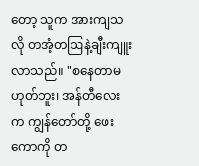တော့ သူက အားကျသလို တအံ့တဩနဲ့ချီးကျူးလာသည်။ "စနေတာမဟုတ်ဘူး၊ အန်တီလေးက ကျွန်တော်တို့ ဖေးကောကို တ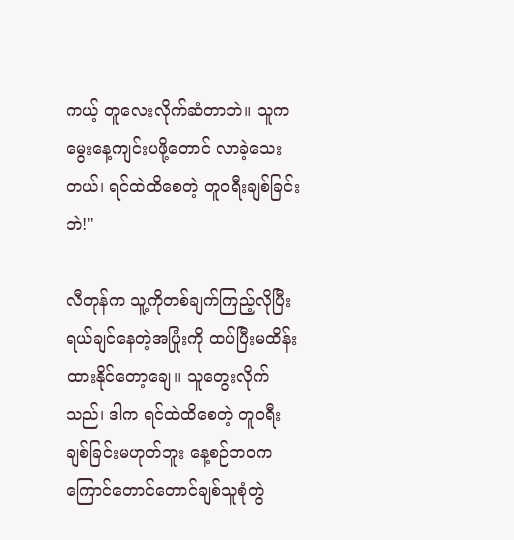ကယ့် တူလေးလိုက်ဆံတာဘဲ။ သူက မွေးနေ့ကျင်းပဖို့တောင် လာခဲ့သေးတယ်၊ ရင်ထဲထိစေတဲ့ တူဝရီးချစ်ခြင်းဘဲ!"

လီတုန်က သူ့ကိုတစ်ချက်ကြည့်လိုပြီး ရယ်ချင်နေတဲ့အပြုံးကို ထပ်ပြီးမထိန်းထားနိုင်တော့ချေ။ သူတွေးလိုက်သည်၊ ဒါက ရင်ထဲထိစေတဲ့ တူဝရီးချစ်ခြင်းမဟုတ်ဘူး နေ့စဉ်ဘဝက ကြောင်တောင်တောင်ချစ်သူစုံတွဲ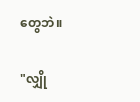တွေဘဲ။

"လျှို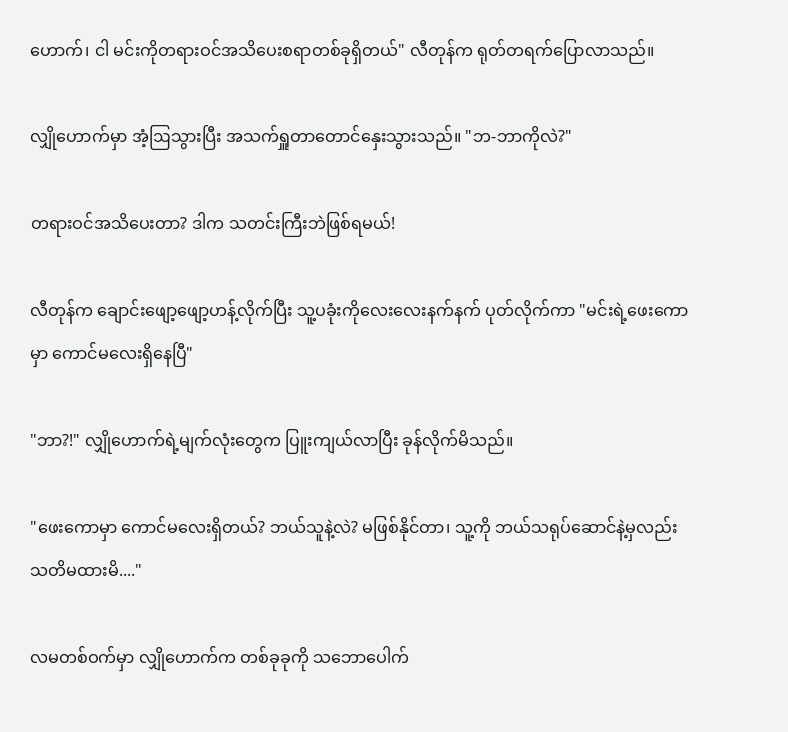ဟောက်၊ ငါ မင်းကိုတရားဝင်အသိပေးစရာတစ်ခုရှိတယ်" လီတုန်က ရုတ်တရက်ပြောလာသည်။

လျှိုဟောက်မှာ အံ့ဩသွားပြီး အသက်ရှူတာတောင်နှေးသွားသည်။ "ဘ-ဘာကိုလဲ?"

တရားဝင်အသိပေးတာ? ဒါက သတင်းကြီးဘဲဖြစ်ရမယ်!

လီတုန်က ချောင်းဖျော့ဖျော့ဟန့်လိုက်ပြီး သူ့ပခုံးကိုလေးလေးနက်နက် ပုတ်လိုက်ကာ "မင်းရဲ့ဖေးကောမှာ ကောင်မလေးရှိနေပြီ"

"ဘာ?!" လျှိုဟောက်ရဲ့မျက်လုံးတွေက ပြူးကျယ်လာပြီး ခုန်လိုက်မိသည်။

"ဖေးကောမှာ ကောင်မလေးရှိတယ်? ဘယ်သူနဲ့လဲ? မဖြစ်နိုင်တာ၊ သူ့ကို ဘယ်သရုပ်‌ဆောင်နဲ့မှလည်း သတိမထားမိ...."

လမတစ်ဝက်မှာ လျှိုဟောက်က တစ်ခုခုကို သဘောပေါက်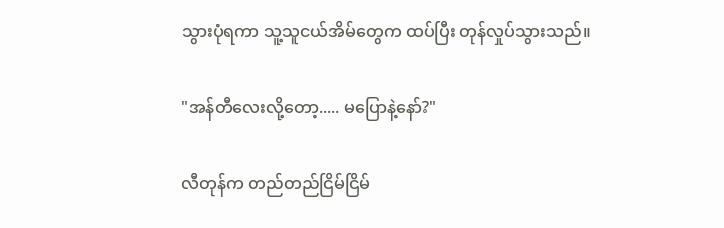သွားပုံရကာ သူ့သူငယ်အိမ်တွေက ထပ်ပြီး တုန်လှုပ်သွားသည်။

"အန်တီလေးလို့တော့..... မပြောနဲ့နော်?"

လီတုန်က တည်တည်ငြိမ်ငြိမ်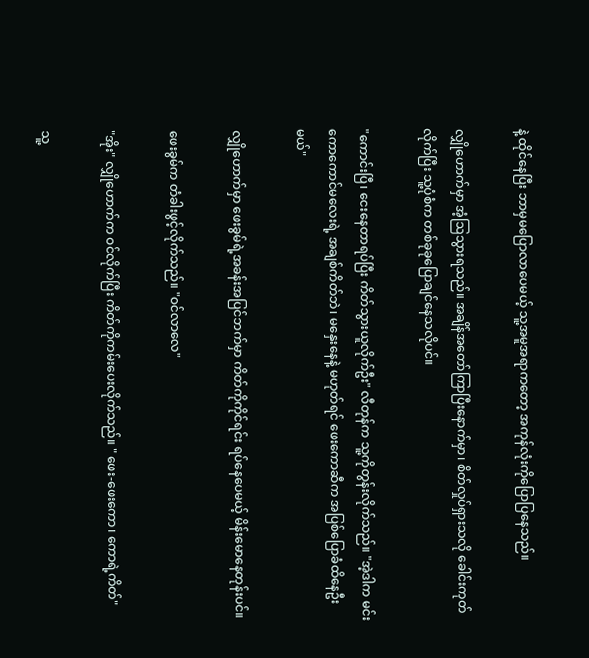နဲ့ ထိုင်နေပြီး ဘာမှမပြောလာပေမယ့် သူ့အမူအရာကတော့ အကုန်လုံးကိုပြောပြနေသည်။

လျှိုဟောက်မှာ အံ့ဩသွားရသည်။ အချိန်အတော်ကြာပြီးနောက်မှာ၊ စိတ်လှုပ်ရှားသလို ခေါင်းကုတ်လိုက်ပြီး သူ့ပုံစံက တစ်ခုခုပြောချင်နေသလိုပင်။

"ကောင်းပြီ၊ ငေးနေတာရပ်ပြီး ကိတ်သွားယူလိုက်ဦး" လီတုန်က သူ့ကိုတွန်းလိုက်သည်။ "အဲ့ဒါက မင်းကောကောင်မလေးရဲ့ အချစ်ကိတ်ဘဲ၊ မနှေးနေနဲ့ မဟုတ်ရင် ဖေးကောဆီက အပြစ်ပြောခံထိနေဦးမယ်"

လျှိုဟောက်မှာ ဖေးခွမ်ရဲ့အခန်းအပြင်ဘက်မှာ ကိတ်ကိုကိုင်ရင်း ရပ်နေပေမယ့် မိန်းမောနေတုန်းပင်။

ဖေးခွမ်က တံခါးဖွင့်လိုက်သည်။ "ဝင်လာလေ"

"အိုး" လျှိုဟောက်က ဝင်လိုက်ပြီး ကိတ်ကိုကမ်းပေးလိုက်သည်။ " ဖေး-ဖေးကော၊ ကောရဲ့ကိတ်"

သူ့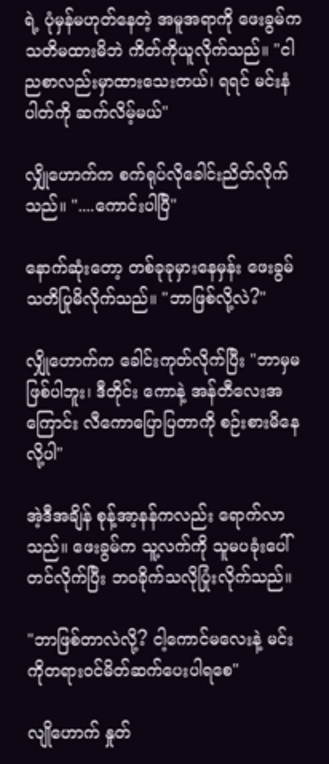ရဲ့ ပုံမှန်မဟုတ်နေတဲ့ အမူအရာကို ဖေးခွမ်က သတိမထားမိဘဲ ကိတ်ကိုယူလိုက်သည်။ "ငါညစာလည်းမှာထားသေးတယ်၊ ရရင် မင်းနံပါတ်ကို ဆက်လိမ့်မယ်"

လျှိုဟောက်က စက်ရုပ်လိုခေါင်းညိတ်လိုက်သည်။ "....ကောင်းပါပြီ"

နောက်ဆုံးတော့ တစ်ခုခုမှားနေမှန်း ဖေးခွမ်သတိပြုမိလိုက်သည်။ "ဘာဖြစ်လို့လဲ?"

လျှိုဟောက်က ခေါင်းကုတ်လိုက်ပြီး "ဘာမှမဖြစ်ပါဘူး၊ ဒီတိုင်း ကောနဲ့ အန်တီလေးအကြောင်း လီကောပြောပြတာကို စဉ်းစားမိနေလို့ပါ"

အဲ့ဒီအချိန် စုန့်အာ့နန်ကလည်း ရောက်လာသည်။ ဖေးခွမ်က သူ့လက်ကို သူမပခုံးပေါ်တင်လိုက်ပြီး ဘဝခိုက်သလိုပြုံးလိုက်သည်။

"ဘာဖြစ်တာလဲလို့? ငါ့ကောင်မလေးနဲ့ မင်းကိုတရားဝင်မိတ်ဆက်ပေးပါရစေ"

လျိုဟောက် နှုတ်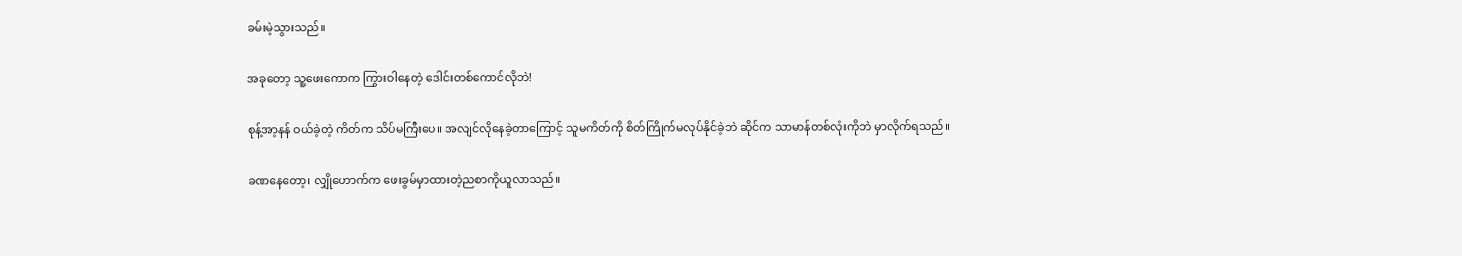ခမ်းမဲ့သွားသည်။

အခုတော့ သူ့ဖေးကောက ကြွားဝါနေတဲ့ ဒေါင်းတစ်ကောင်လိုဘဲ!

စုန့်အာ့နန် ဝယ်ခဲ့တဲ့ ကိတ်က သိပ်မကြီး‌ပေ။ အလျင်လိုနေခဲ့တာကြောင့် သူမကိတ်ကို စိတ်ကြိုက်မလုပ်နိုင်ခဲ့ဘဲ ဆိုင်က သာမာန်တစ်လုံးကိုဘဲ မှာလိုက်ရသည်။

ခဏနေတော့၊ လျှိုဟောက်က ဖေးခွမ်မှာထားတဲ့ညစာကိုယူလာသည်။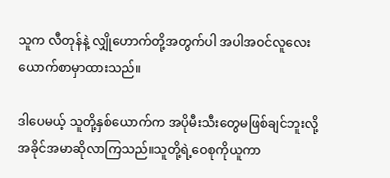သူက လီတုန်နဲ့ လျှိုဟောက်တို့အတွက်ပါ အပါအဝင်လူလေးယောက်စာမှာထားသည်။

ဒါပေမယ့် သူတို့နှစ်ယောက်က အပိုမီးသီးတွေမဖြစ်ချင်ဘူးလို့ အခိုင်အမာဆိုလာကြသည်။သူတို့ရဲ့ဝေစုကိုယူကာ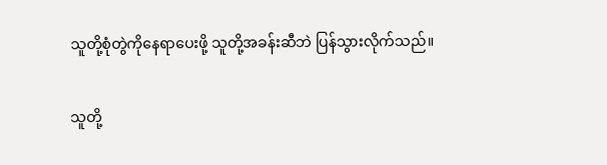သူတို့စုံတွဲကိုနေရာပေးဖို့ သူတို့အခန်းဆီဘဲ ပြန်သွားလိုက်သည်။

သူတို့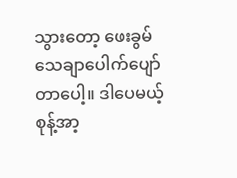သွားတော့ ဖေးခွမ် သေချာပေါက်ပျော်တာပေါ့။ ဒါပေမယ့် စုန့်အာ့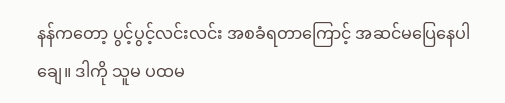နန်ကတော့ ပွင့်ပွင့်လင်းလင်း အစခံရတာကြောင့် အဆင်မပြေနေပါချေ။ ဒါကို သူမ ပထမ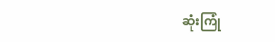ဆုံးကြုံ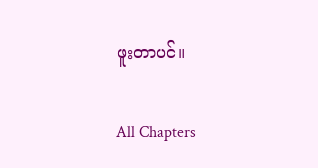ဖူးတာပင်။

All Chapters